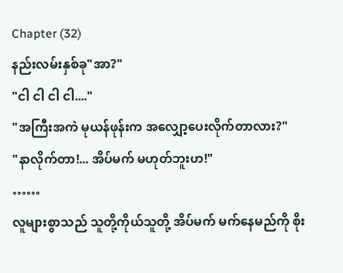Chapter (32)
နည်းလမ်းနှစ်ခု"အာ?"
"ငါ ငါ ငါ ငါ...."
"အကြီးအကဲ မုယန်ဖုန်းက အလျှော့ပေးလိုက်တာလား?"
"နာလိုက်တာ!... အိပ်မက် မဟုတ်ဘူးဟ!"
……
လူများစွာသည် သူတို့ကိုယ်သူတို့ အိပ်မက် မက်နေမည်ကို စိုး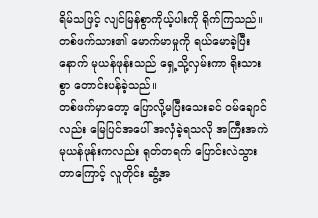ရိမ်သဖြင့် လျင်မြန်စွာကိုယ့်ပါးကို ရိုက်ကြသည်။တစ်ဖက်သား၏ မောက်မာမှုကို ရယ်မောခဲ့ပြီးနောက် မုယန်ဖုန်းသည် ရှေ့သို့လှမ်းကာ ရိုးသားစွာ တောင်းပန်ခဲ့သည်။
တစ်ဖက်မှာတော့ ပြောလို့မပြီးသေးခင် ဝမ်ချောင်လည်း မြေပြင်အပေါ် အလှံခဲ့ရသလို အကြီးအကဲ မုယန်ဖုန်းကလည်း ရုတ်တရက် ပြောင်းလဲသွားတာကြောင့် လူတိုင်း ဆွံ့အ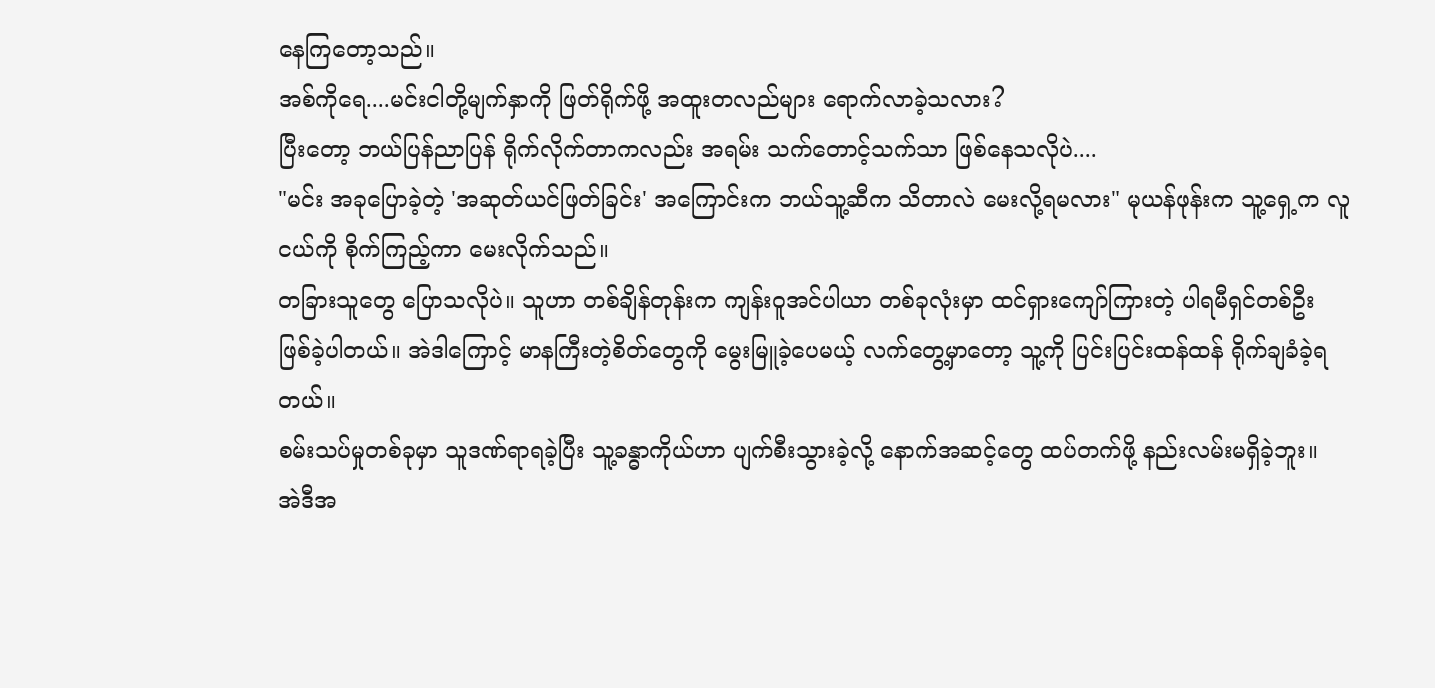နေကြတော့သည်။
အစ်ကိုရေ....မင်းငါတို့မျက်နှာကို ဖြတ်ရိုက်ဖို့ အထူးတလည်များ ရောက်လာခဲ့သလား?
ပြီးတော့ ဘယ်ပြန်ညာပြန် ရိုက်လိုက်တာကလည်း အရမ်း သက်တောင့်သက်သာ ဖြစ်နေသလိုပဲ....
"မင်း အခုပြောခဲ့တဲ့ 'အဆုတ်ယင်ဖြတ်ခြင်း' အကြောင်းက ဘယ်သူ့ဆီက သိတာလဲ မေးလို့ရမလား" မုယန်ဖုန်းက သူ့ရှေ့က လူငယ်ကို စိုက်ကြည့်ကာ မေးလိုက်သည်။
တခြားသူတွေ ပြောသလိုပဲ။ သူဟာ တစ်ချိန်တုန်းက ကျန်းဝူအင်ပါယာ တစ်ခုလုံးမှာ ထင်ရှားကျော်ကြားတဲ့ ပါရမီရှင်တစ်ဦး ဖြစ်ခဲ့ပါတယ်။ အဲဒါကြောင့် မာနကြီးတဲ့စိတ်တွေကို မွေးမြူခဲ့ပေမယ့် လက်တွေ့မှာတော့ သူ့ကို ပြင်းပြင်းထန်ထန် ရိုက်ချခံခဲ့ရတယ်။
စမ်းသပ်မှုတစ်ခုမှာ သူဒဏ်ရာရခဲ့ပြီး သူ့ခန္ဓာကိုယ်ဟာ ပျက်စီးသွားခဲ့လို့ နောက်အဆင့်တွေ ထပ်တက်ဖို့ နည်းလမ်းမရှိခဲ့ဘူး။
အဲဒီအ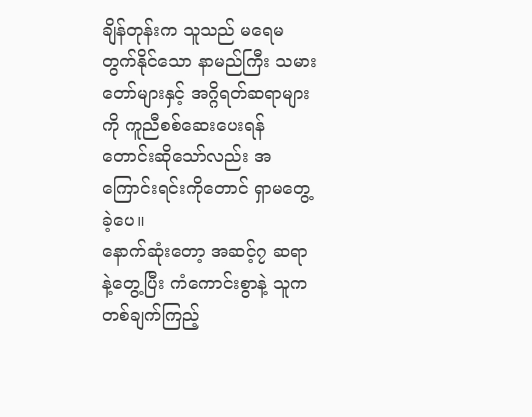ချိန်တုန်းက သူသည် မရေမတွက်နိုင်သော နာမည်ကြီး သမားတော်များနှင့် အဂ္ဂိရတ်ဆရာများကို ကူညီစစ်ဆေးပေးရန် တောင်းဆိုသော်လည်း အကြောင်းရင်းကိုတောင် ရှာမတွေ့ခဲ့ပေ။
နောက်ဆုံးတော့ အဆင့်၇ ဆရာနဲ့တွေ့ပြီး ကံကောင်းစွာနဲ့ သူက တစ်ချက်ကြည့်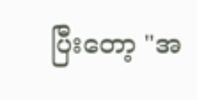ပြီးတော့ "အ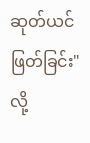ဆုတ်ယင်ဖြတ်ခြင်း" လို့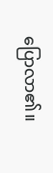ပြောလာ၏။